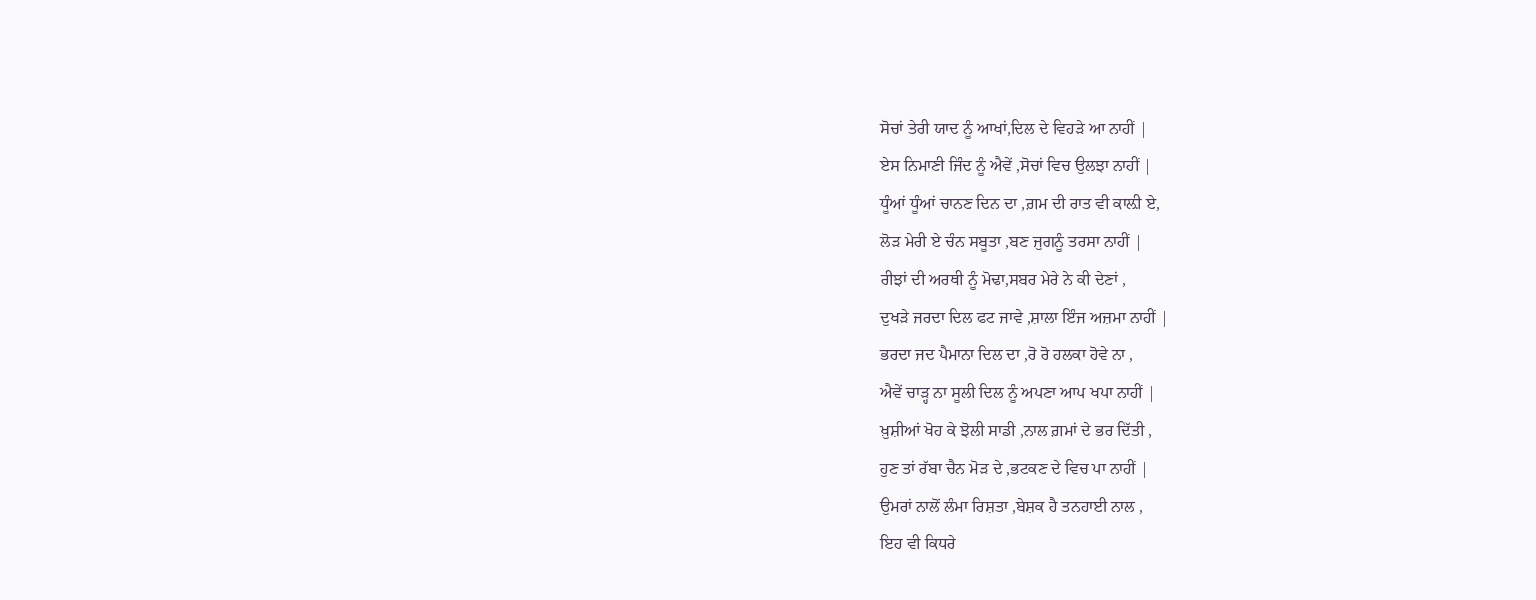ਸੋਚਾਂ ਤੇਰੀ ਯਾਦ ਨੂੰ ਆਖਾਂ,ਦਿਲ ਦੇ ਵਿਹੜੇ ਆ ਨਾਹੀਂ |
ਏਸ ਨਿਮਾਣੀ ਜਿੰਦ ਨੂੰ ਐਵੇਂ ,ਸੋਚਾਂ ਵਿਚ ਉਲਝਾ ਨਾਹੀਂ |
ਧੂੰਆਂ ਧੂੰਆਂ ਚਾਨਣ ਦਿਨ ਦਾ ,ਗ਼ਮ ਦੀ ਰਾਤ ਵੀ ਕਾਲ਼ੀ ਏ,
ਲੋੜ ਮੇਰੀ ਏ ਚੰਨ ਸਬੂਤਾ ,ਬਣ ਜੁਗਨੂੰ ਤਰਸਾ ਨਾਹੀਂ |
ਰੀਝਾਂ ਦੀ ਅਰਥੀ ਨੂੰ ਮੋਢਾ,ਸਬਰ ਮੇਰੇ ਨੇ ਕੀ ਦੇਣਾਂ ,
ਦੁਖੜੇ ਜਰਦਾ ਦਿਲ ਫਟ ਜਾਵੇ ,ਸ਼ਾਲਾ ਇੰਜ ਅਜ਼ਮਾ ਨਾਹੀਂ |
ਭਰਦਾ ਜਦ ਪੈਮਾਨਾ ਦਿਲ ਦਾ ,ਰੋ ਰੋ ਹਲਕਾ ਹੋਵੇ ਨਾ ,
ਐਵੇਂ ਚਾੜ੍ਹ ਨਾ ਸੂਲੀ ਦਿਲ ਨੂੰ ਅਪਣਾ ਆਪ ਖਪਾ ਨਾਹੀਂ |
ਖ਼ੁਸ਼ੀਆਂ ਖੋਹ ਕੇ ਝੋਲੀ ਸਾਡੀ ,ਨਾਲ ਗ਼ਮਾਂ ਦੇ ਭਰ ਦਿੱਤੀ ,
ਹੁਣ ਤਾਂ ਰੱਬਾ ਚੈਨ ਮੋੜ ਦੇ ,ਭਟਕਣ ਦੇ ਵਿਚ ਪਾ ਨਾਹੀਂ |
ਉਮਰਾਂ ਨਾਲੋਂ ਲੰਮਾ ਰਿਸ਼ਤਾ ,ਬੇਸ਼ਕ ਹੈ ਤਨਹਾਈ ਨਾਲ ,
ਇਹ ਵੀ ਕਿਧਰੇ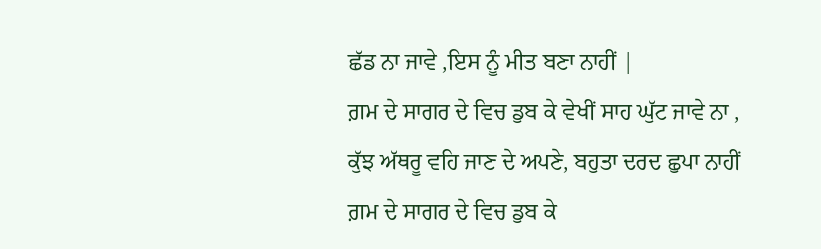ਛੱਡ ਨਾ ਜਾਵੇ ,ਇਸ ਨੂੰ ਮੀਤ ਬਣਾ ਨਾਹੀਂ |
ਗ਼ਮ ਦੇ ਸਾਗਰ ਦੇ ਵਿਚ ਡੁਬ ਕੇ ਵੇਖੀਂ ਸਾਹ ਘੁੱਟ ਜਾਵੇ ਨਾ ,
ਕੁੱਝ ਅੱਥਰੂ ਵਹਿ ਜਾਣ ਦੇ ਅਪਣੇ, ਬਹੁਤਾ ਦਰਦ ਛੁਪਾ ਨਾਹੀਂ
ਗ਼ਮ ਦੇ ਸਾਗਰ ਦੇ ਵਿਚ ਡੁਬ ਕੇ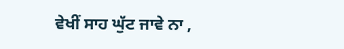ਵੇਖੀਂ ਸਾਹ ਘੁੱਟ ਜਾਵੇ ਨਾ ,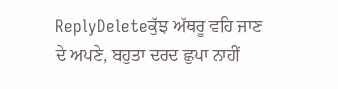ReplyDeleteਕੁੱਝ ਅੱਥਰੂ ਵਹਿ ਜਾਣ ਦੇ ਅਪਣੇ, ਬਹੁਤਾ ਦਰਦ ਛੁਪਾ ਨਾਹੀਂ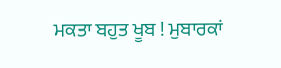ਮਕਤਾ ਬਹੁਤ ਖੂਬ ! ਮੁਬਾਰਕਾਂ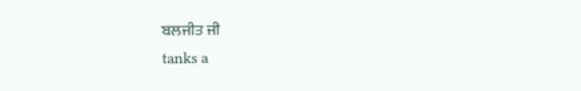ਬਲਜੀਤ ਜੀ
tanks a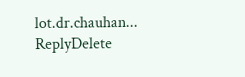lot.dr.chauhan...
ReplyDelete